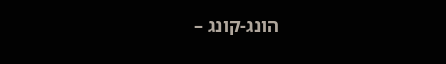הונג-קונג –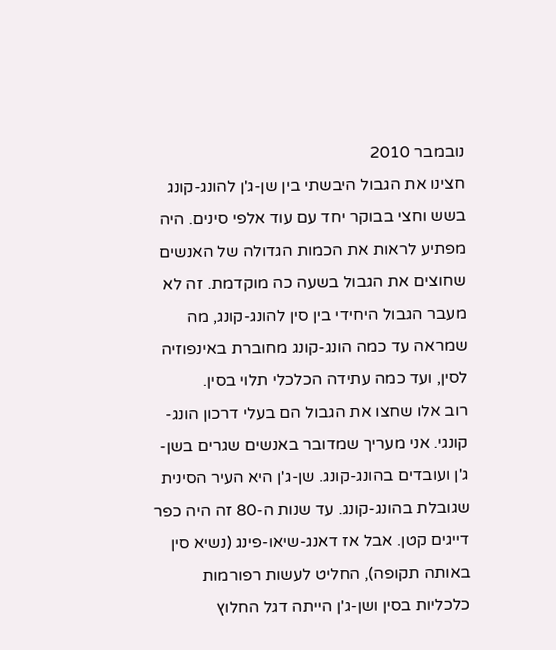נובמבר 2010
חצינו את הגבול היבשתי בין שן-ג'ן להונג-קונג בשש וחצי בבוקר יחד עם עוד אלפי סינים. היה מפתיע לראות את הכמות הגדולה של האנשים שחוצים את הגבול בשעה כה מוקדמת. זה לא מעבר הגבול היחידי בין סין להונג-קונג, מה שמראה עד כמה הונג-קונג מחוברת באינפוזיה לסין, ועד כמה עתידה הכלכלי תלוי בסין.
רוב אלו שחצו את הגבול הם בעלי דרכון הונג-קונגי. אני מעריך שמדובר באנשים שגרים בשן-ג'ן ועובדים בהונג-קונג. שן-ג'ן היא העיר הסינית שגובלת בהונג-קונג. עד שנות ה-80 זה היה כפר דייגים קטן. אבל אז דאנג-שיאו-פינג (נשיא סין באותה תקופה), החליט לעשות רפורמות כלכליות בסין ושן-ג'ן הייתה דגל החלוץ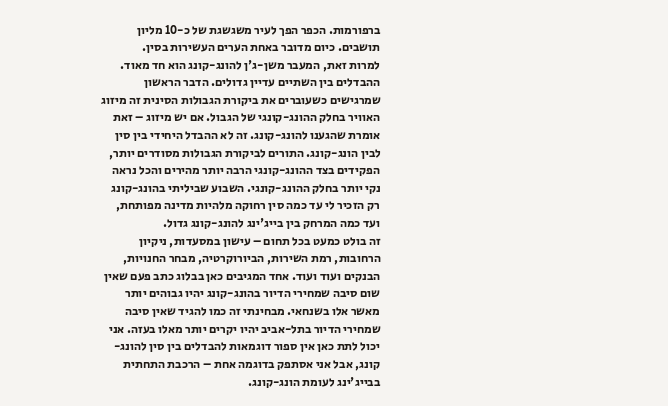ברפורמות. הכפר הפך לעיר משגשגת של כ-10 מליון תושבים. כיום מדובר באחת הערים העשירות בסין.
למרות זאת, המעבר משן-ג'ן להונג-קונג הוא חד מאוד. ההבדלים בין השתיים עדיין גדולים. הדבר הראשון שמרגישים כשעוברים את ביקורת הגבולות הסינית זה מיזוג האוויר בחלק ההונג-קונגי של הגבול. אם יש מיזוג – זאת אומרת שהגענו להונג-קונג. זה לא ההבדל היחידי בין סין לבין הונג-קונג. התורים לביקורת הגבולות מסודרים יותר, הפקידים בצד ההונג-קונגי הרבה יותר מהירים והכל נראה נקי יותר בחלק ההונג-קונגי. השבוע שביליתי בהונג-קונג רק הזכיר לי עד כמה סין רחוקה מלהיות מדינה מפותחת, ועד כמה המרחק בין בייג'ינג להונג-קונג גדול.
זה בולט כמעט בכל תחום – עישון במסעדות, ניקיון הרחובות, רמת השירות, הביורוקרטיה, מבחר החנויות, הבנקים ועוד ועוד. אחד המגיבים כאן בבלוג כתב פעם שאין שום סיבה שמחירי הדיור בהונג-קונג יהיו גבוהים יותר מאשר אלו בשנחאי. מבחינתי זה כמו להגיד שאין סיבה שמחירי הדיור בתל-אביב יהיו יקרים יותר מאלו בעזה. אני יכול לתת כאן אין ספור דוגמאות להבדלים בין סין להונג-קונג, אבל אני אסתפק בדוגמה אחת – הרכבת התחתית בבייג'ינג לעומת הונג-קונג.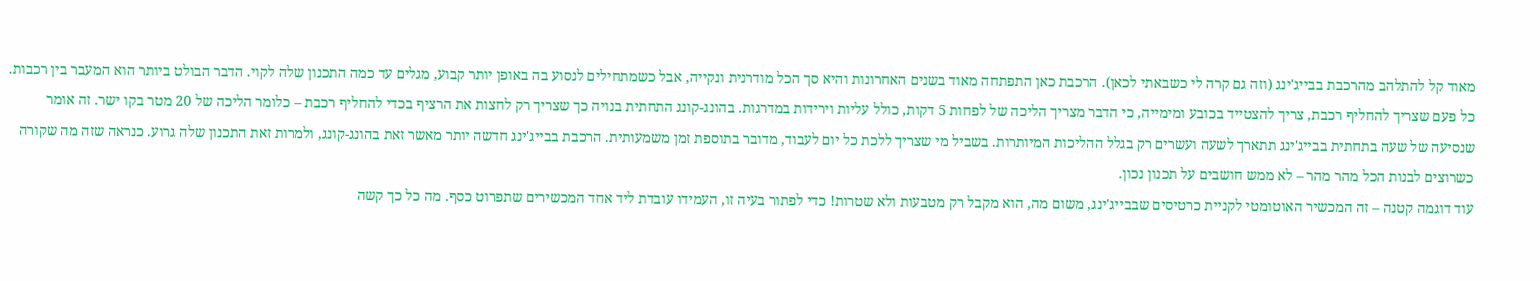מאוד קל להתלהב מהרכבת בבייג'ינג (וזה גם קרה לי כשבאתי לכאן). הרכבת כאן התפתחה מאוד בשנים האחרונות והיא סך הכל מודרנית ונקייה, אבל כשמתחילים לנסוע בה באופן יותר קבוע, מגלים עד כמה התכנון שלה לקוי. הדבר הבולט ביותר הוא המעבר בין רכבות. כל פעם שצריך להחליף רכבת, צריך להצטייד בכובע ומימייה, כי הדבר מצריך הליכה של לפחות 5 דקות, כולל עליות וירידות במדרגות. בהונג-קונג התחתית בנויה כך שצריך רק לחצות את הרציף בכדי להחליף רכבת – כלומר הליכה של 20 מטר בקו ישר. זה אומר שנסיעה של שעה בתחתית בבייג'ינג תתארך לשעה ועשרים רק בגלל ההליכות המיותרות. בשביל מי שצריך ללכת כל יום לעבוד, מדובר בתוספת זמן משמעותית. הרכבת בבייג'ינג חדשה יותר מאשר זאת בהונג-קונג, ולמרות זאת התכנון שלה גרוע. כנראה שזה מה שקורה כשרוצים לבנות הכל מהר מהר – לא ממש חושבים על תכנון נכון.
עוד דוגמה קטנה – זה המכשיר האוטומטי לקניית כרטיסים שבבייג'ינג, משום מה, הוא מקבל רק מטבעות ולא שטרות! כדי לפתור בעיה זו, העמידו עובדת ליד אחד המכשירים שתפרוט כסף. מה כל כך קשה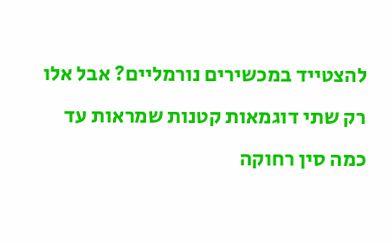להצטייד במכשירים נורמליים? אבל אלו רק שתי דוגמאות קטנות שמראות עד כמה סין רחוקה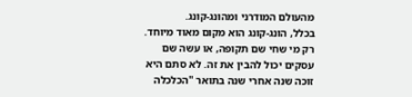מהעולם המודרני ומהונג-קונג.
בכלל, הונג-קונג הוא מקום מאוד מיוחד. רק מי שחי שם תקופה, או עשה שם עסקים יכול להבין את זה. לא סתם היא זוכה שנה אחרי שנה בתואר "הכלכלה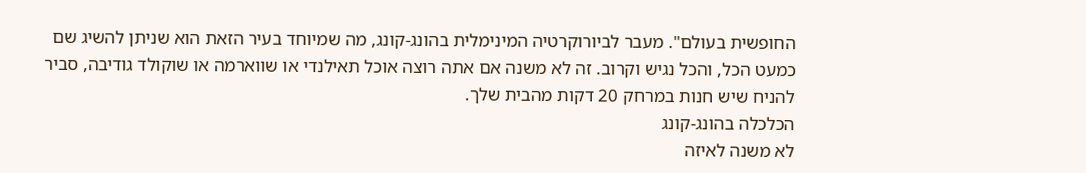החופשית בעולם". מעבר לביורוקרטיה המינימלית בהונג-קונג, מה שמיוחד בעיר הזאת הוא שניתן להשיג שם כמעט הכל, והכל נגיש וקרוב. זה לא משנה אם אתה רוצה אוכל תאילנדי או שווארמה או שוקולד גודיבה, סביר להניח שיש חנות במרחק 20 דקות מהבית שלך.
הכלכלה בהונג-קונג
לא משנה לאיזה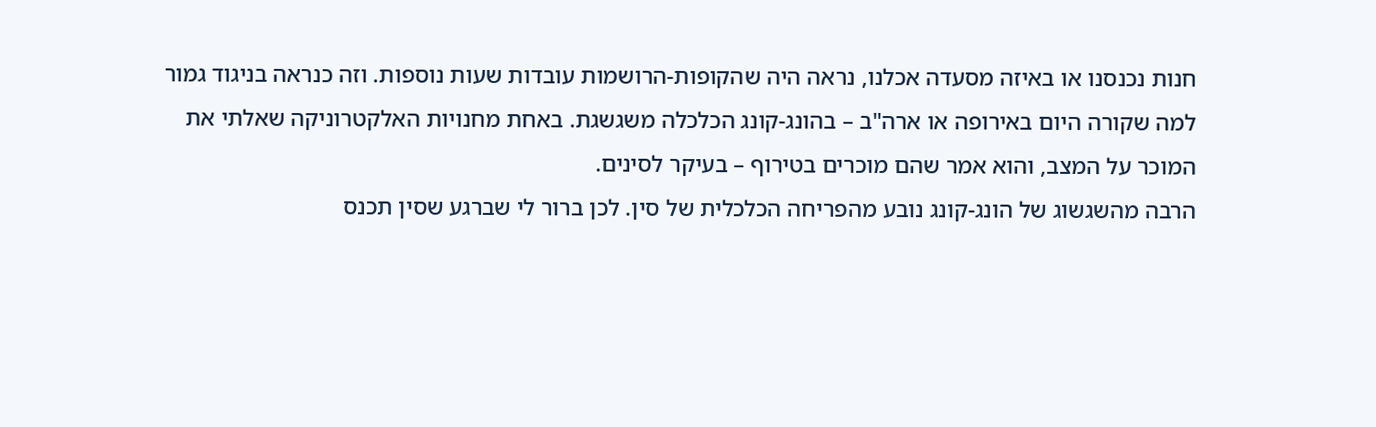חנות נכנסנו או באיזה מסעדה אכלנו, נראה היה שהקופות-הרושמות עובדות שעות נוספות. וזה כנראה בניגוד גמור למה שקורה היום באירופה או ארה"ב – בהונג-קונג הכלכלה משגשגת. באחת מחנויות האלקטרוניקה שאלתי את המוכר על המצב, והוא אמר שהם מוכרים בטירוף – בעיקר לסינים.
הרבה מהשגשוג של הונג-קונג נובע מהפריחה הכלכלית של סין. לכן ברור לי שברגע שסין תכנס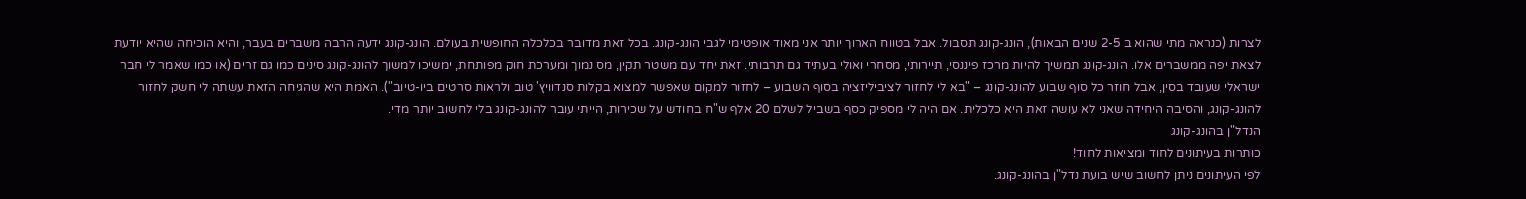לצרות (כנראה מתי שהוא ב 2-5 שנים הבאות), הונג-קונג תסבול. אבל בטווח הארוך יותר אני מאוד אופטימי לגבי הונג-קונג. בכל זאת מדובר בכלכלה החופשית בעולם. הונג-קונג ידעה הרבה משברים בעבר, והיא הוכיחה שהיא יודעת לצאת יפה ממשברים אלו. הונג-קונג תמשיך להיות מרכז פיננסי, תיירותי, מסחרי ואולי בעתיד גם תרבותי. זאת יחד עם משטר תקין, מס נמוך ומערכת חוק מפותחת, ימשיכו למשוך להונג-קונג סינים כמו גם זרים (או כמו שאמר לי חבר ישראלי שעובד בסין, אבל חוזר כל סוף שבוע להונג-קונג – "בא לי לחזור לציביליזציה בסוף השבוע – לחזור למקום שאפשר למצוא בקלות סנדוויץ' טוב ולראות סרטים ביו-טיוב"). האמת היא שהגיחה הזאת עשתה לי חשק לחזור להונג-קונג, והסיבה היחידה שאני לא עושה זאת היא כלכלית. אם היה לי מספיק כסף בשביל לשלם 20 אלף ש"ח בחודש על שכירות, הייתי עובר להונג-קונג בלי לחשוב יותר מדי.
הנדל"ן בהונג-קונג
כותרות בעיתונים לחוד ומציאות לחוד!
לפי העיתונים ניתן לחשוב שיש בועת נדל"ן בהונג-קונג.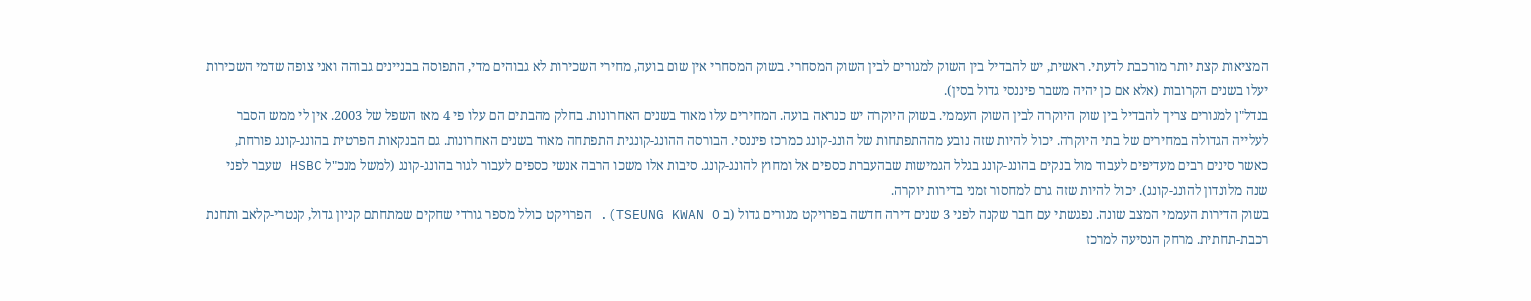המציאות קצת יותר מורכבת לדעתי. ראשית, יש להבדיל בין השוק למגורים לבין השוק המסחרי. בשוק המסחרי אין שום בועה, מחירי השכירות לא גבוהים מדי, התפוסה בבניינים גבוהה ואני צופה שדמי השכירות יעלו בשנים הקרובות (אלא אם כן יהיה משבר פיננסי גדול בסין).
בנדל"ן למגורים צריך להבדיל בין שוק היוקרה לבין השוק העממי. בשוק היוקרה יש כנראה בועה. המחירים עלו מאוד בשנים האחרונות. בחלק מהבתים הם עלו פי 4 מאז השפל של 2003. אין לי ממש הסבר לעלייה הגדולה במחירים של בתי היוקרה. יכול להיות שזה נובע מההתפתחות של הונג-קונג כמרכז פיננסי. הבורסה ההונג-קונגית התפתחה מאוד בשנים האחרונות. גם הבנקאות הפרטית בהונג-קונג פורחת, כאשר סינים רבים מעדיפים לעבוד מול בנקים בהונג-קונג בגלל הגמישות שבהעברת כספים אל ומחוץ להונג-קונג. סיבות אלו משכו הרבה אנשי כספים לעבור לגור בהונג-קונג (למשל מנכ"ל HSBC שעבר לפני שנה מלונדון להונג-קונג). יכול להיות שזה גרם למחסור זמני בדירות יוקרה.
בשוק הדירות העממי המצב שונה. נפגשתי עם חבר שקנה לפני 3 שנים דירה חדשה בפרויקט מגורים גדול (ב TSEUNG KWAN O). הפרויקט כולל מספר גורדי שחקים שמתחתם קניון גדול, קנטרי-קלאב ותחנת רכבת-תחתית. מרחק הנסיעה למרכז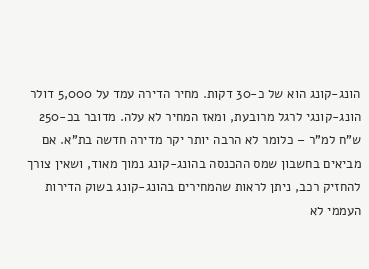הונג-קונג הוא של כ-30 דקות. מחיר הדירה עמד על 5,000 דולר הונג-קונגי לרגל מרובעת, ומאז המחיר לא עלה. מדובר בכ-250 ש"ח למ"ר – כלומר לא הרבה יותר יקר מדירה חדשה בת"א. אם מביאים בחשבון שמס ההכנסה בהונג-קונג נמוך מאוד, ושאין צורך להחזיק רכב, ניתן לראות שהמחירים בהונג-קונג בשוק הדירות העממי לא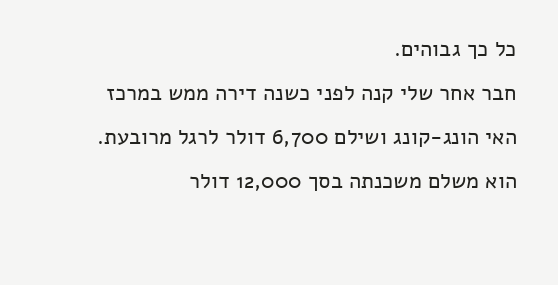כל כך גבוהים.
חבר אחר שלי קנה לפני כשנה דירה ממש במרכז האי הונג-קונג ושילם 6,700 דולר לרגל מרובעת. הוא משלם משכנתה בסך 12,000 דולר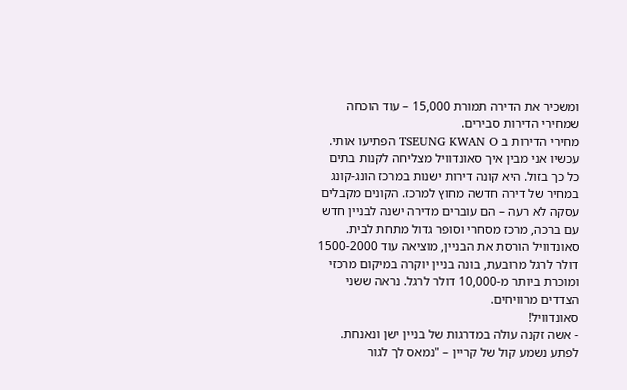ומשכיר את הדירה תמורת 15,000 – עוד הוכחה שמחירי הדירות סבירים.
מחירי הדירות ב TSEUNG KWAN O הפתיעו אותי. עכשיו אני מבין איך סאונדוויל מצליחה לקנות בתים כל כך בזול. היא קונה דירות ישנות במרכז הונג-קונג במחיר של דירה חדשה מחוץ למרכז. הקונים מקבלים עסקה לא רעה – הם עוברים מדירה ישנה לבניין חדש עם ברכה, מרכז מסחרי וסופר גדול מתחת לבית. סאונדוויל הורסת את הבניין, מוציאה עוד 1500-2000 דולר לרגל מרובעת, בונה בניין יוקרה במיקום מרכזי ומוכרת ביותר מ-10,000 דולר לרגל. נראה ששני הצדדים מרוויחים.
סאונדוויל!
- אשה זקנה עולה במדרגות של בניין ישן ונאנחת. לפתע נשמע קול של קריין – "נמאס לך לגור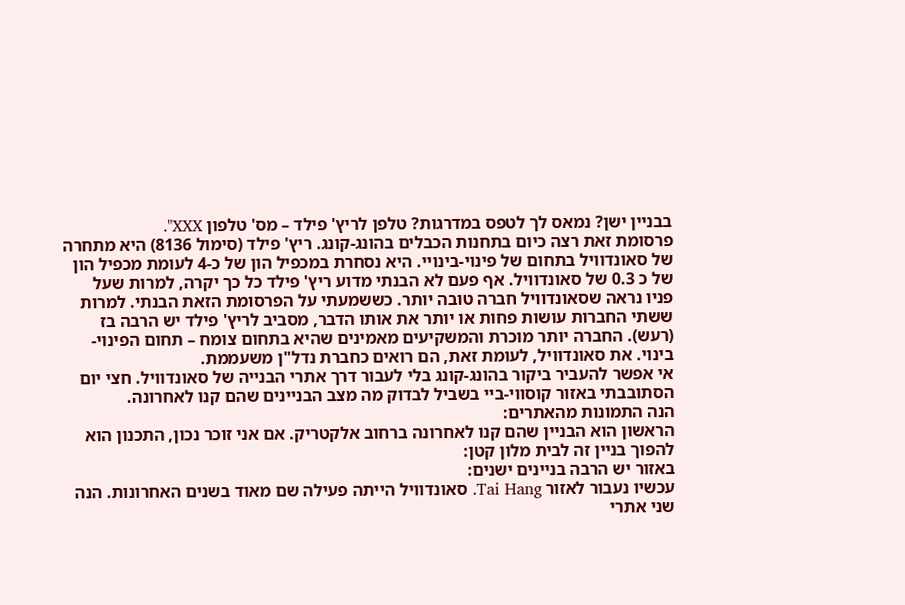בבניין ישן? נמאס לך לטפס במדרגות? טלפן לריץ' פילד – מס' טלפון XXX".
פרסומת זאת רצה כיום בתחנות הכבלים בהונג-קונג. ריץ' פילד (סימול 8136) היא מתחרה של סאונדוויל בתחום של פינוי-בינויי. היא נסחרת במכפיל הון של כ-4 לעומת מכפיל הון של כ 0.3 של סאונדוויל. אף פעם לא הבנתי מדוע ריץ' פילד כל כך יקרה, למרות שעל פניו נראה שסאונדוויל חברה טובה יותר. כששמעתי על הפרסומת הזאת הבנתי. למרות ששתי החברות עושות פחות או יותר את אותו הדבר, מסביב לריץ' פילד יש הרבה בז (רעש). החברה יותר מוכרת והמשקיעים מאמינים שהיא בתחום צומח – תחום הפינוי-בינוי. את סאונדוויל, לעומת זאת, הם רואים כחברת נדל"ן משעממת.
אי אפשר להעביר ביקור בהונג-קונג בלי לעבור דרך אתרי הבנייה של סאונדוויל. חצי יום הסתובבתי באזור קוסווי-ביי בשביל לבדוק מה מצב הבניינים שהם קנו לאחרונה.
הנה התמונות מהאתרים:
הראשון הוא הבניין שהם קנו לאחרונה ברחוב אלקטריק. אם אני זוכר נכון, התכנון הוא להפוך בניין זה לבית מלון קטן:
באזור יש הרבה בניינים ישנים:
עכשיו נעבור לאזור Tai Hang. סאונדוויל הייתה פעילה שם מאוד בשנים האחרונות. הנה שני אתרי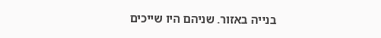בנייה באזור. שניהם היו שייכים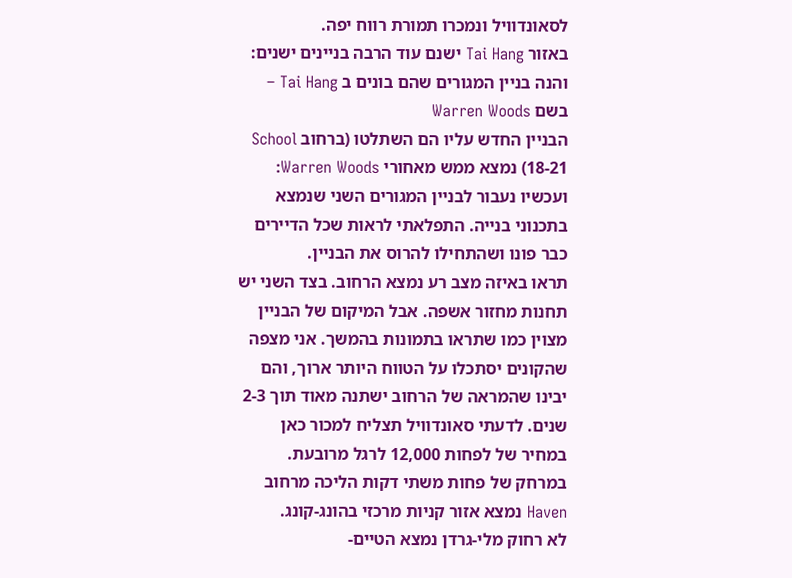לסאונדוויל ונמכרו תמורת רווח יפה.
באזור Tai Hang ישנם עוד הרבה בניינים ישנים:
והנה בניין המגורים שהם בונים ב Tai Hang – בשם Warren Woods
הבניין החדש עליו הם השתלטו (ברחוב School 18-21) נמצא ממש מאחורי Warren Woods:
ועכשיו נעבור לבניין המגורים השני שנמצא בתכנוני בנייה. התפלאתי לראות שכל הדיירים כבר פונו ושהתחילו להרוס את הבניין.
תראו באיזה מצב רע נמצא הרחוב. בצד השני יש תחנות מחזור אשפה. אבל המיקום של הבניין מצוין כמו שתראו בתמונות בהמשך. אני מצפה שהקונים יסתכלו על הטווח היותר ארוך, והם יבינו שהמראה של הרחוב ישתנה מאוד תוך 2-3 שנים. לדעתי סאונדוויל תצליח למכור כאן במחיר של לפחות 12,000 לרגל מרובעת.
במרחק של פחות משתי דקות הליכה מרחוב Haven נמצא אזור קניות מרכזי בהונג-קונג.
לא רחוק מלי-גרדן נמצא הטיים-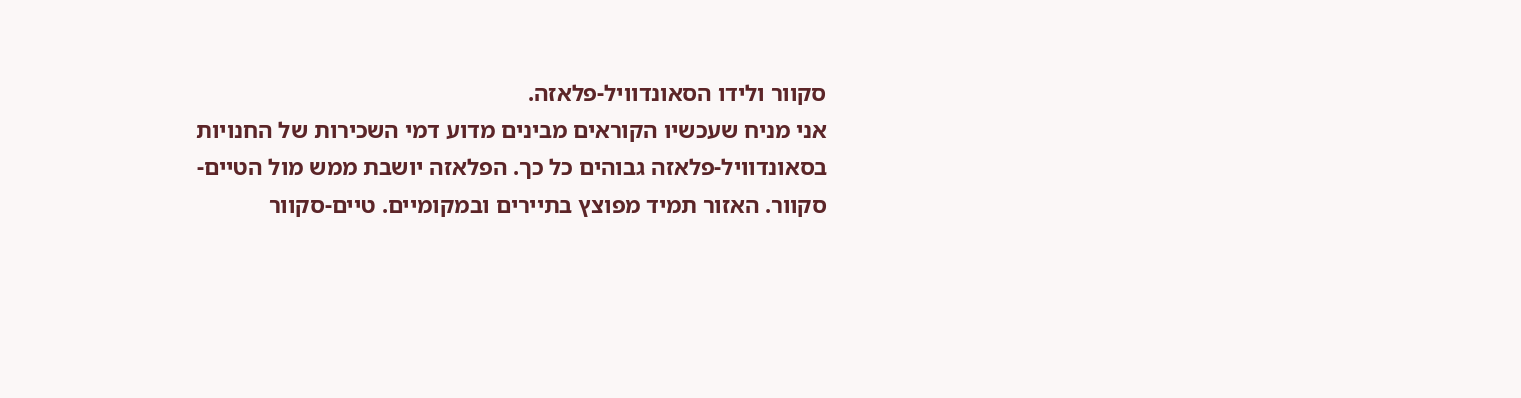סקוור ולידו הסאונדוויל-פלאזה.
אני מניח שעכשיו הקוראים מבינים מדוע דמי השכירות של החנויות בסאונדוויל-פלאזה גבוהים כל כך. הפלאזה יושבת ממש מול הטיים-סקוור. האזור תמיד מפוצץ בתיירים ובמקומיים. טיים-סקוור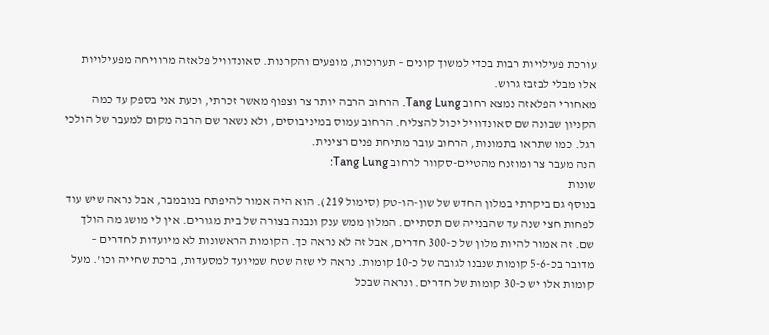עורכת פעילויות רבות בכדי למשוך קונים – תערוכות, מופעים והקרנות. סאונדוויל פלאזה מרוויחה מפעילויות אלו מבלי לבזבז גרוש.
מאחורי הפלאזה נמצא רחוב Tang Lung. הרחוב הרבה יותר צר וצפוף מאשר זכרתי, וכעת אני בספק עד כמה הקניון שבונה שם סאונדוויל יכול להצליח. הרחוב עמוס במיניבוסים, ולא נשאר שם הרבה מקום למעבר של הולכי רגל. כמו שתראו בתמונות, הרחוב עובר מתיחת פנים רצינית.
הנה מעבר צר ומוזנח מהטיים-סקוור לרחוב Tang Lung:
שונות
בנוסף גם ביקרתי במלון החדש של שון-הו-טק (סימול 219). הוא היה אמור להיפתח בנובמבר, אבל נראה שיש עוד לפחות חצי שנה עד שהבנייה שם תסתיים. המלון ממש ענק ונבנה בצורה של בית מגורים. אין לי מושג מה הולך שם. זה אמור להיות מלון של כ-300 חדרים, אבל זה לא נראה כך. הקומות הראשונות לא מיועדות לחדרים – מדובר בכ-5-6 קומות שנבנו לגובה של כ-10 קומות. נראה לי שזה שטח שמיועד למסעדות, ברכת שחייה וכו'. מעל קומות אלו יש כ-30 קומות של חדרים. ונראה שבכל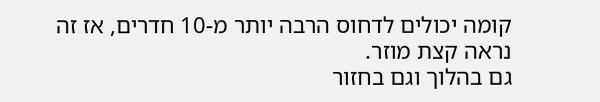קומה יכולים לדחוס הרבה יותר מ-10 חדרים, אז זה נראה קצת מוזר.
גם בהלוך וגם בחזור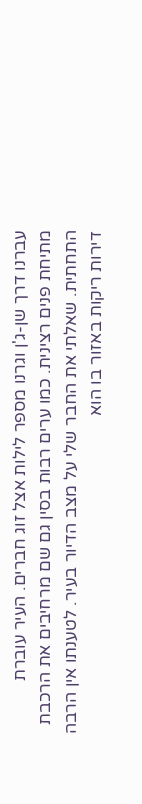עברנו דרך שן-ג'ן וגרנו מספר לילות אצל זוג חברים. העיר עוברת מתיחת פנים רצינית. כמו ערים רבות בסין גם שם מרחיבים את הרכבת התחתית. שאלתי את החבר שלי על מצב הדיור בעיר. לטענתו אין הרבה דירות ריקות באזור בו הוא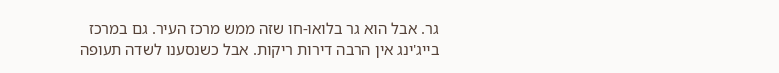גר. אבל הוא גר בלואו-חו שזה ממש מרכז העיר. גם במרכז בייג'ינג אין הרבה דירות ריקות. אבל כשנסענו לשדה תעופה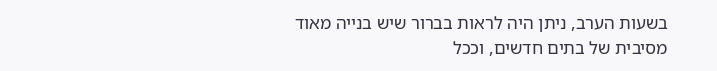בשעות הערב, ניתן היה לראות בברור שיש בנייה מאוד מסיבית של בתים חדשים, וככל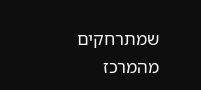שמתרחקים מהמרכז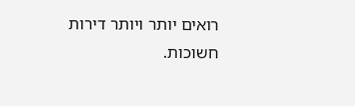רואים יותר ויותר דירות חשוכות.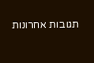תגובות אחרונות